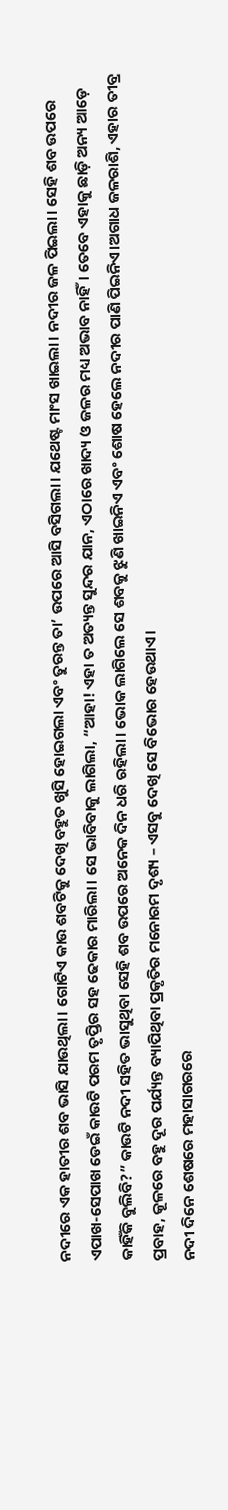ନଦୀରେ ଏକ ହାତୀର ଶବ ଭାସି ଯାଉଥିଲା। ଗୋଟିଏ କାଉ ଶବଟିକୁ ଦେଖି ବହୁତ ଖୁସି ହୋଇଗଲା ଏବଂ ତୁରନ୍ତ ତା’ ଉପରେ ଆସି ବସିଗଲା। ଯଥେଷ୍ଟ ମାଂସ ଖାଇଲା। ନଦୀର ଜଳ ପିଇଲା। ସେହି ଶବ ଉପରେ ଏପାଖ-ସେପାଖ ଡେଇଁ କାଉଟି ପରମ ତୃପ୍ତିର ସହ ଢେକାର ମାରିଲା। ସେ ଭାବିବାକୁ ଲାଗିଲା, “ଆହା! ଏହା ତ ଅତ୍ୟନ୍ତ ସୁନ୍ଦର ଯାନ, ଏଠାରେ ଖାଦ୍ୟ ଓ ଜଳର ମଧ୍ୟ ଅଭାବ ନାହିଁ। ତେବେ ଏହାକୁ ଛାଡ଼ି ଅନ୍ୟ ଆଡ଼େ କାହିଁକି ବୁଲିବି?” କାଉଟି ନଦୀ ସହିତ ଭାସୁଥିବା ସେହି ଶବ ଉପରେ ଅନେକ ଦିନ ଧରି ରହିଲା। ଭୋକ ଲାଗିଲେ ସେ ଶବକୁ ଝୁଣି ଖାଇନିଏ ଏବଂ ଶୋଷ ହେଲେ ନଦୀର ପାଣି ପିଇନିଏ।ଅଗାଧ ଜଳରାଶି, ଏହାର ତୀବ୍ର ପ୍ରବାହ, କୂଳରେ ବହୁ ଦୂର ପର୍ଯ୍ୟନ୍ତ ବ୍ୟାପିଥିବା ପ୍ରକୃତିର ମନୋରମ ଦୃଶ୍ୟ – ଏସବୁ ଦେଖି ସେ ବିଭୋର ହେଉଥାଏ।
ନଦୀ ଦିନେ ଶେଷରେ ମହାସାଗରରେ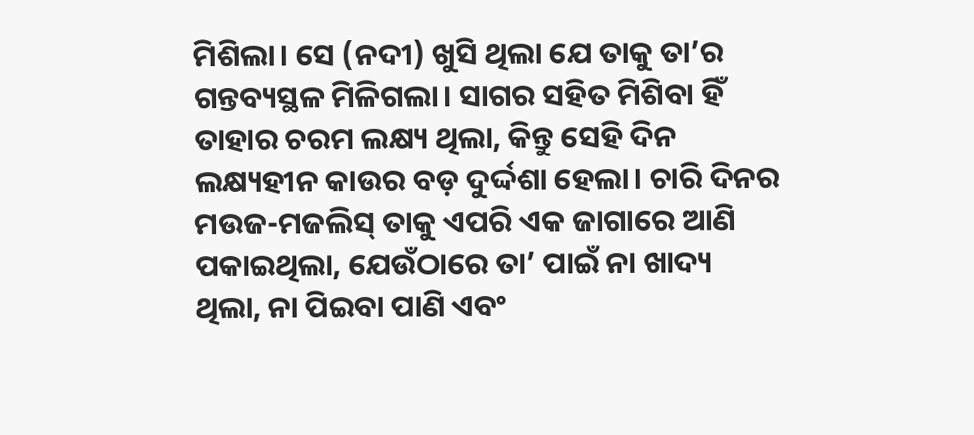ମିଶିଲା। ସେ (ନଦୀ) ଖୁସି ଥିଲା ଯେ ତାକୁ ତା’ର ଗନ୍ତବ୍ୟସ୍ଥଳ ମିଳିଗଲା। ସାଗର ସହିତ ମିଶିବା ହିଁ ତାହାର ଚରମ ଲକ୍ଷ୍ୟ ଥିଲା, କିନ୍ତୁ ସେହି ଦିନ ଲକ୍ଷ୍ୟହୀନ କାଉର ବଡ଼ ଦୁର୍ଦ୍ଦଶା ହେଲା। ଚାରି ଦିନର ମଉଜ-ମଜଲିସ୍ ତାକୁ ଏପରି ଏକ ଜାଗାରେ ଆଣି ପକାଇଥିଲା, ଯେଉଁଠାରେ ତା’ ପାଇଁ ନା ଖାଦ୍ୟ ଥିଲା, ନା ପିଇବା ପାଣି ଏବଂ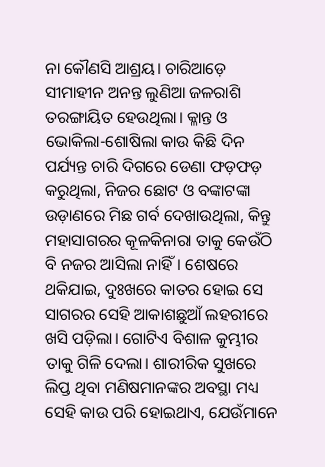ନା କୌଣସି ଆଶ୍ରୟ। ଚାରିଆଡ଼େ ସୀମାହୀନ ଅନନ୍ତ ଲୁଣିଆ ଜଳରାଶି ତରଙ୍ଗାୟିତ ହେଉଥିଲା। କ୍ଳାନ୍ତ ଓ ଭୋକିଲା-ଶୋଷିଲା କାଉ କିଛି ଦିନ ପର୍ଯ୍ୟନ୍ତ ଚାରି ଦିଗରେ ଡେଣା ଫଡ଼ଫଡ଼ କରୁଥିଲା, ନିଜର ଛୋଟ ଓ ବଙ୍କାଟଙ୍କା ଉଡ଼ାଣରେ ମିଛ ଗର୍ବ ଦେଖାଉଥିଲା, କିନ୍ତୁ ମହାସାଗରର କୂଳକିନାରା ତାକୁ କେଉଁଠି ବି ନଜର ଆସିଲା ନାହିଁ। ଶେଷରେ ଥକିଯାଇ, ଦୁଃଖରେ କାତର ହୋଇ ସେ ସାଗରର ସେହି ଆକାଶଛୁଆଁ ଲହରୀରେ ଖସି ପଡ଼ିଲା। ଗୋଟିଏ ବିଶାଳ କୁମ୍ଭୀର ତାକୁ ଗିଳି ଦେଲା। ଶାରୀରିକ ସୁଖରେ ଲିପ୍ତ ଥିବା ମଣିଷମାନଙ୍କର ଅବସ୍ଥା ମଧ୍ୟ ସେହି କାଉ ପରି ହୋଇଥାଏ, ଯେଉଁମାନେ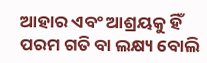ଆହାର ଏବଂ ଆଶ୍ରୟକୁ ହିଁ ପରମ ଗତି ବା ଲକ୍ଷ୍ୟ ବୋଲି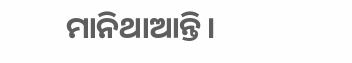ମାନିଥାଆନ୍ତି।